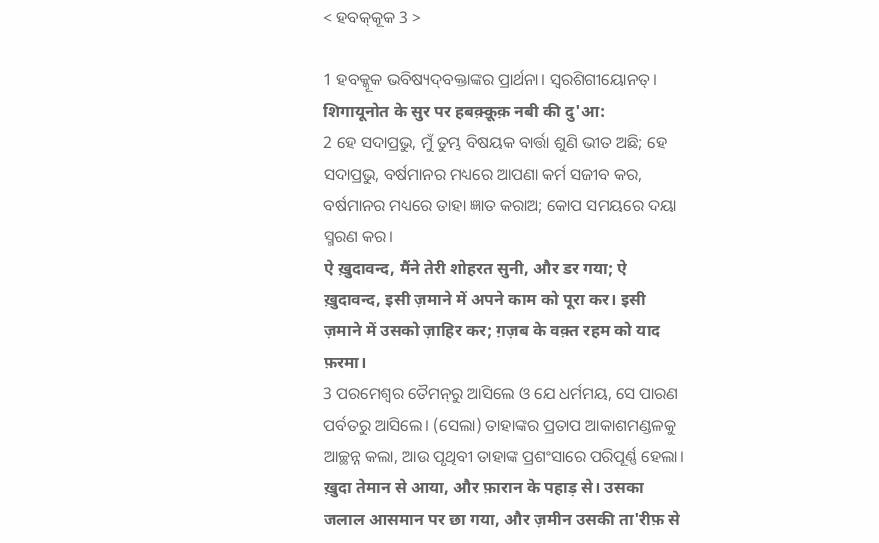< ହବକ୍‍କୂକ 3 >

1 ହବକ୍କୂକ ଭବିଷ୍ୟଦ୍‍ବକ୍ତାଙ୍କର ପ୍ରାର୍ଥନା। ସ୍ୱରଶିଗୀୟୋନତ୍‍।
शिगायूनोत के सुर पर हबक़्क़ूक़ नबी की दु'आ:
2 ହେ ସଦାପ୍ରଭୁ, ମୁଁ ତୁମ୍ଭ ବିଷୟକ ବାର୍ତ୍ତା ଶୁଣି ଭୀତ ଅଛି; ହେ ସଦାପ୍ରଭୁ, ବର୍ଷମାନର ମଧ୍ୟରେ ଆପଣା କର୍ମ ସଜୀବ କର, ବର୍ଷମାନର ମଧ୍ୟରେ ତାହା ଜ୍ଞାତ କରାଅ; କୋପ ସମୟରେ ଦୟା ସ୍ମରଣ କର।
ऐ ख़ुदावन्द, मैंने तेरी शोहरत सुनी, और डर गया; ऐ ख़ुदावन्द, इसी ज़माने में अपने काम को पूरा कर। इसी ज़माने में उसको ज़ाहिर कर; ग़ज़ब के वक़्त रहम को याद फ़रमा।
3 ପରମେଶ୍ୱର ତୈମନ୍‍ରୁ ଆସିଲେ ଓ ଯେ ଧର୍ମମୟ, ସେ ପାରଣ ପର୍ବତରୁ ଆସିଲେ। (ସେଲା) ତାହାଙ୍କର ପ୍ରତାପ ଆକାଶମଣ୍ଡଳକୁ ଆଚ୍ଛନ୍ନ କଲା, ଆଉ ପୃଥିବୀ ତାହାଙ୍କ ପ୍ରଶଂସାରେ ପରିପୂର୍ଣ୍ଣ ହେଲା।
ख़ुदा तेमान से आया, और फ़ारान के पहाड़ से। उसका जलाल आसमान पर छा गया, और ज़मीन उसकी ता'रीफ़ से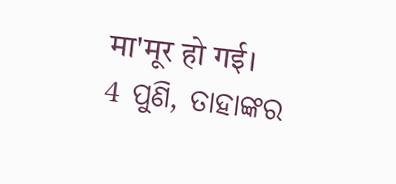मा'मूर हो गई।
4 ପୁଣି, ତାହାଙ୍କର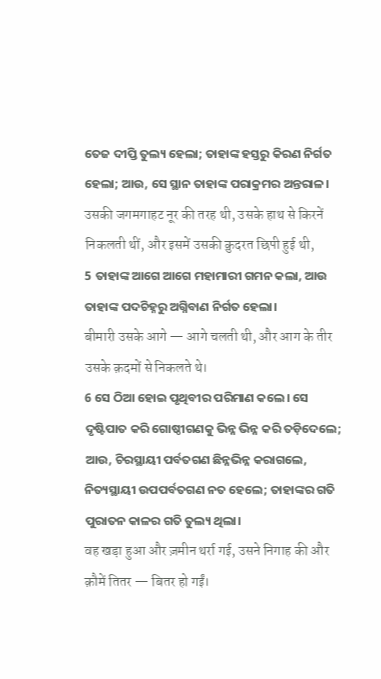ତେଜ ଦୀପ୍ତି ତୁଲ୍ୟ ହେଲା; ତାହାଙ୍କ ହସ୍ତରୁ କିରଣ ନିର୍ଗତ ହେଲା; ଆଉ, ସେ ସ୍ଥାନ ତାହାଙ୍କ ପରାକ୍ରମର ଅନ୍ତରାଳ।
उसकी जगमगाहट नूर की तरह थी, उसके हाथ से किरनें निकलती थीं, और इसमें उसकी क़ुदरत छिपी हुई थी,
5 ତାହାଙ୍କ ଆଗେ ଆଗେ ମହାମାରୀ ଗମନ କଲା, ଆଉ ତାହାଙ୍କ ପଦଚିହ୍ନରୁ ଅଗ୍ନିବାଣ ନିର୍ଗତ ହେଲା।
बीमारी उसके आगे — आगे चलती थी, और आग के तीर उसके क़दमों से निकलते थे।
6 ସେ ଠିଆ ହୋଇ ପୃଥିବୀର ପରିମାଣ କଲେ। ସେ ଦୃଷ୍ଟିପାତ କରି ଗୋଷ୍ଠୀଗଣକୁ ଭିନ୍ନ ଭିନ୍ନ କରି ତଡ଼ିଦେଲେ; ଆଉ, ଚିରସ୍ଥାୟୀ ପର୍ବତଗଣ ଛିନ୍ନଭିନ୍ନ କରାଗଲେ, ନିତ୍ୟସ୍ଥାୟୀ ଉପପର୍ବତଗଣ ନତ ହେଲେ; ତାହାଙ୍କର ଗତି ପୁରାତନ କାଳର ଗତି ତୁଲ୍ୟ ଥିଲା।
वह खड़ा हुआ और ज़मीन थर्रा गई, उसने निगाह की और क़ौमें तितर — बितर हो गईं।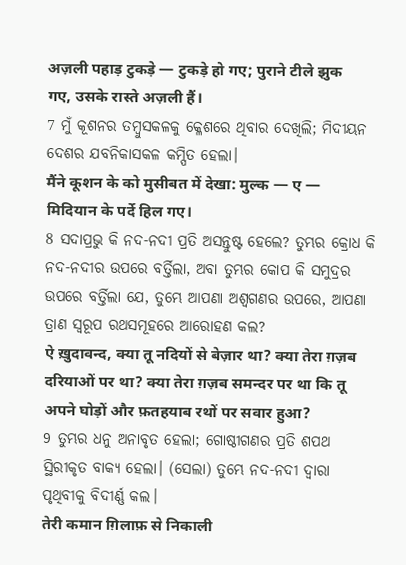अज़ली पहाड़ टुकड़े — टुकड़े हो गए; पुराने टीले झुक गए, उसके रास्ते अज़ली हैं।
7 ମୁଁ କୂଶନର ତମ୍ବୁସକଳକୁ କ୍ଳେଶରେ ଥିବାର ଦେଖିଲି; ମିଦୀୟନ ଦେଶର ଯବନିକାସକଳ କମ୍ପିତ ହେଲା।
मैंने कूशन के को मुसीबत में देखा: मुल्क — ए — मिदियान के पर्दे हिल गए।
8 ସଦାପ୍ରଭୁ କି ନଦ-ନଦୀ ପ୍ରତି ଅସନ୍ତୁଷ୍ଟ ହେଲେ? ତୁମ୍ଭର କ୍ରୋଧ କି ନଦ-ନଦୀର ଉପରେ ବର୍ତ୍ତିଲା, ଅବା ତୁମ୍ଭର କୋପ କି ସମୁଦ୍ରର ଉପରେ ବର୍ତ୍ତିଲା ଯେ, ତୁମ୍ଭେ ଆପଣା ଅଶ୍ୱଗଣର ଉପରେ, ଆପଣା ତ୍ରାଣ ସ୍ୱରୂପ ରଥସମୂହରେ ଆରୋହଣ କଲ?
ऐ ख़ुदावन्द, क्या तू नदियों से बेज़ार था? क्या तेरा ग़ज़ब दरियाओं पर था? क्या तेरा ग़ज़ब समन्दर पर था कि तू अपने घोड़ों और फ़तहयाब रथों पर सवार हुआ?
9 ତୁମ୍ଭର ଧନୁ ଅନାବୃତ ହେଲା; ଗୋଷ୍ଠୀଗଣର ପ୍ରତି ଶପଥ ସ୍ଥିରୀକୃତ ବାକ୍ୟ ହେଲା। (ସେଲା) ତୁମ୍ଭେ ନଦ-ନଦୀ ଦ୍ୱାରା ପୃଥିବୀକୁ ବିଦୀର୍ଣ୍ଣ କଲ।
तेरी कमान ग़िलाफ़ से निकाली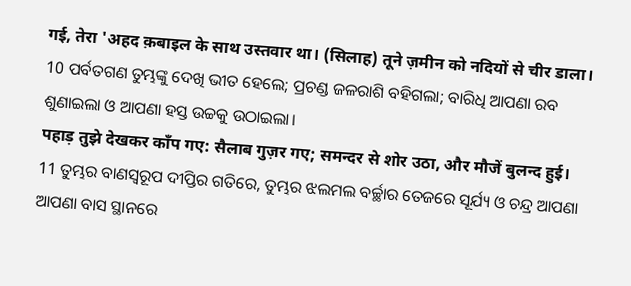गई, तेरा 'अहद क़बाइल के साथ उस्तवार था। (सिलाह) तूने ज़मीन को नदियों से चीर डाला।
10 ପର୍ବତଗଣ ତୁମ୍ଭଙ୍କୁ ଦେଖି ଭୀତ ହେଲେ; ପ୍ରଚଣ୍ଡ ଜଳରାଶି ବହିଗଲା; ବାରିଧି ଆପଣା ରବ ଶୁଣାଇଲା ଓ ଆପଣା ହସ୍ତ ଉଚ୍ଚକୁ ଉଠାଇଲା।
पहाड़ तुझे देखकर काँप गए: सैलाब गुज़र गए; समन्दर से शोर उठा, और मौजें बुलन्द हुई।
11 ତୁମ୍ଭର ବାଣସ୍ୱରୂପ ଦୀପ୍ତିର ଗତିରେ, ତୁମ୍ଭର ଝଲମଲ ବର୍ଚ୍ଛାର ତେଜରେ ସୂର୍ଯ୍ୟ ଓ ଚନ୍ଦ୍ର ଆପଣା ଆପଣା ବାସ ସ୍ଥାନରେ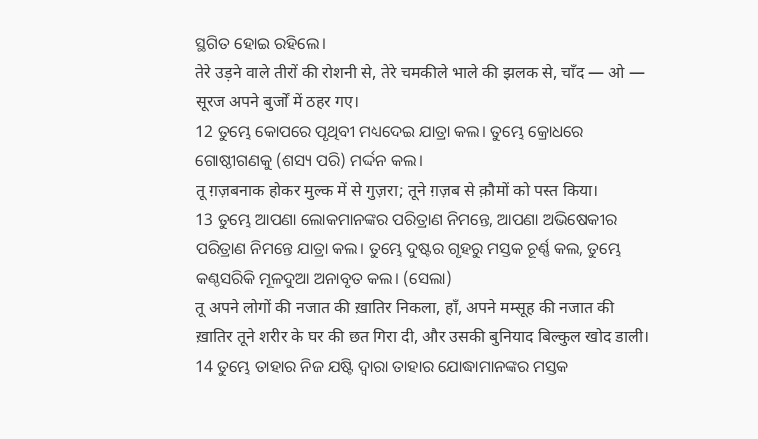ସ୍ଥଗିତ ହୋଇ ରହିଲେ।
तेरे उड़ने वाले तीरों की रोशनी से, तेरे चमकीले भाले की झलक से, चाँद — ओ — सूरज अपने बुर्जों में ठहर गए।
12 ତୁମ୍ଭେ କୋପରେ ପୃଥିବୀ ମଧ୍ୟଦେଇ ଯାତ୍ରା କଲ। ତୁମ୍ଭେ କ୍ରୋଧରେ ଗୋଷ୍ଠୀଗଣକୁ (ଶସ୍ୟ ପରି) ମର୍ଦ୍ଦନ କଲ।
तू ग़ज़बनाक होकर मुल्क में से गुज़रा; तूने ग़ज़ब से क़ौमों को पस्त किया।
13 ତୁମ୍ଭେ ଆପଣା ଲୋକମାନଙ୍କର ପରିତ୍ରାଣ ନିମନ୍ତେ, ଆପଣା ଅଭିଷେକୀର ପରିତ୍ରାଣ ନିମନ୍ତେ ଯାତ୍ରା କଲ। ତୁମ୍ଭେ ଦୁଷ୍ଟର ଗୃହରୁ ମସ୍ତକ ଚୂର୍ଣ୍ଣ କଲ, ତୁମ୍ଭେ କଣ୍ଠସରିକି ମୂଳଦୁଆ ଅନାବୃତ କଲ। (ସେଲା)
तू अपने लोगों की नजात की ख़ातिर निकला, हाँ, अपने मम्सूह की नजात की ख़ातिर तूने शरीर के घर की छत गिरा दी, और उसकी बुनियाद बिल्कुल खोद डाली।
14 ତୁମ୍ଭେ ତାହାର ନିଜ ଯଷ୍ଟି ଦ୍ୱାରା ତାହାର ଯୋଦ୍ଧାମାନଙ୍କର ମସ୍ତକ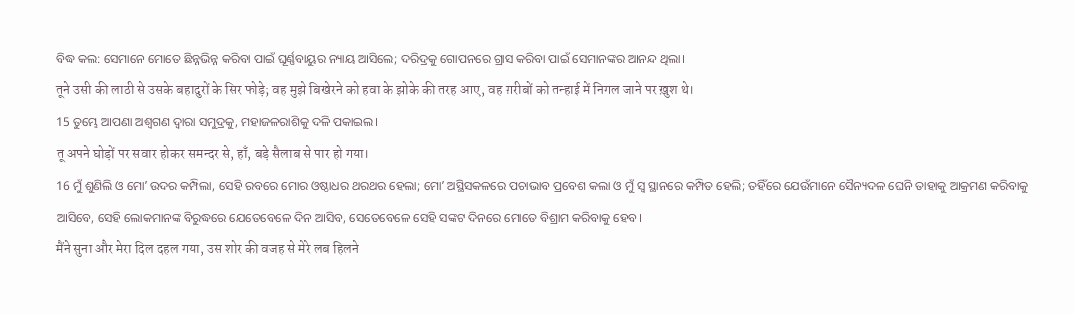ବିଦ୍ଧ କଲ: ସେମାନେ ମୋତେ ଛିନ୍ନଭିନ୍ନ କରିବା ପାଇଁ ଘୂର୍ଣ୍ଣବାୟୁର ନ୍ୟାୟ ଆସିଲେ; ଦରିଦ୍ରକୁ ଗୋପନରେ ଗ୍ରାସ କରିବା ପାଇଁ ସେମାନଙ୍କର ଆନନ୍ଦ ଥିଲା।
तूने उसी की लाठी से उसके बहादुरों के सिर फोड़े; वह मुझे बिखेरने को हवा के झोके की तरह आए, वह ग़रीबों को तन्हाई में निगल जाने पर ख़ुश थे।
15 ତୁମ୍ଭେ ଆପଣା ଅଶ୍ୱଗଣ ଦ୍ୱାରା ସମୁଦ୍ରକୁ, ମହାଜଳରାଶିକୁ ଦଳି ପକାଇଲ।
तू अपने घोड़ों पर सवार होकर समन्दर से, हाँ, बड़े सैलाब से पार हो गया।
16 ମୁଁ ଶୁଣିଲି ଓ ମୋʼ ଉଦର କମ୍ପିଲା, ସେହି ରବରେ ମୋର ଓଷ୍ଠାଧର ଥରଥର ହେଲା; ମୋʼ ଅସ୍ଥିସକଳରେ ପଚାଭାବ ପ୍ରବେଶ କଲା ଓ ମୁଁ ସ୍ୱ ସ୍ଥାନରେ କମ୍ପିତ ହେଲି; ତହିଁରେ ଯେଉଁମାନେ ସୈନ୍ୟଦଳ ଘେନି ତାହାକୁ ଆକ୍ରମଣ କରିବାକୁ ଆସିବେ, ସେହି ଲୋକମାନଙ୍କ ବିରୁଦ୍ଧରେ ଯେତେବେଳେ ଦିନ ଆସିବ, ସେତେବେଳେ ସେହି ସଙ୍କଟ ଦିନରେ ମୋତେ ବିଶ୍ରାମ କରିବାକୁ ହେବ।
मैंने सुना और मेरा दिल दहल गया, उस शोर की वजह से मेरे लब हिलने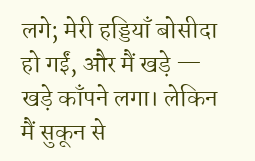लगे; मेरी हड्डियाँ बोसीदा हो गईं, और मैं खड़े — खड़े काँपने लगा। लेकिन मैं सुकून से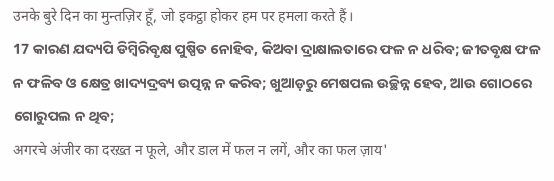उनके बुरे दिन का मुन्तज़िर हूँ, जो इकट्ठा होकर हम पर हमला करते हैं।
17 କାରଣ ଯଦ୍ୟପି ଡିମ୍ବିରିବୃକ୍ଷ ପୁଷ୍ପିତ ନୋହିବ, କିଅବା ଦ୍ରାକ୍ଷାଲତାରେ ଫଳ ନ ଧରିବ; ଜୀତବୃକ୍ଷ ଫଳ ନ ଫଳିବ ଓ କ୍ଷେତ୍ର ଖାଦ୍ୟଦ୍ରବ୍ୟ ଉତ୍ପନ୍ନ ନ କରିବ; ଖୁଆଡ଼ରୁ ମେଷପଲ ଉଚ୍ଛିନ୍ନ ହେବ, ଆଉ ଗୋଠରେ ଗୋରୁପଲ ନ ଥିବ;
अगरचे अंजीर का दरख़्त न फूले, और डाल में फल न लगें, और का फल ज़ाय'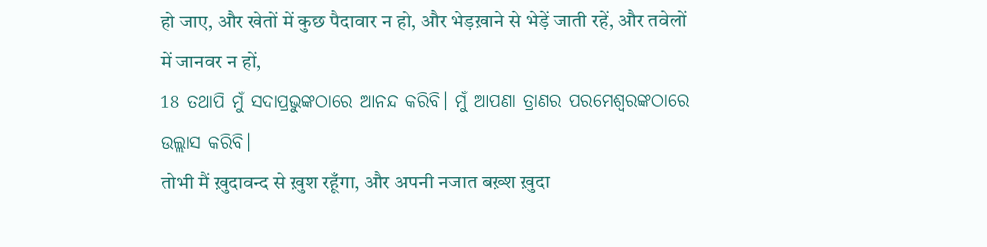हो जाए, और खेतों में कुछ पैदावार न हो, और भेड़ख़ाने से भेड़ें जाती रहें, और तवेलों में जानवर न हों,
18 ତଥାପି ମୁଁ ସଦାପ୍ରଭୁଙ୍କଠାରେ ଆନନ୍ଦ କରିବି। ମୁଁ ଆପଣା ତ୍ରାଣର ପରମେଶ୍ୱରଙ୍କଠାରେ ଉଲ୍ଲାସ କରିବି।
तोभी मैं ख़ुदावन्द से ख़ुश रहूँगा, और अपनी नजात बख़्श ख़ुदा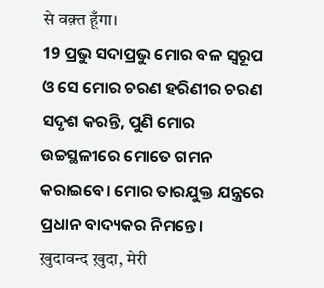से वक़्त हूँगा।
19 ପ୍ରଭୁ ସଦାପ୍ରଭୁ ମୋର ବଳ ସ୍ୱରୂପ ଓ ସେ ମୋର ଚରଣ ହରିଣୀର ଚରଣ ସଦୃଶ କରନ୍ତି, ପୁଣି ମୋର ଉଚ୍ଚସ୍ଥଳୀରେ ମୋତେ ଗମନ କରାଇବେ। ମୋର ତାରଯୁକ୍ତ ଯନ୍ତ୍ରରେ ପ୍ରଧାନ ବାଦ୍ୟକର ନିମନ୍ତେ।
ख़ुदावन्द ख़ुदा, मेरी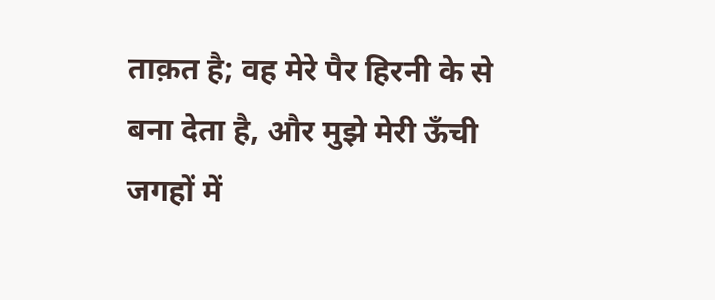ताक़त है; वह मेरे पैर हिरनी के से बना देता है, और मुझे मेरी ऊँची जगहों में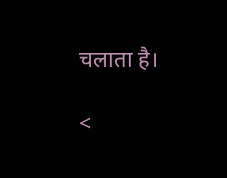चलाता है।

<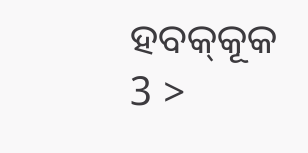ହବକ୍‍କୂକ 3 >